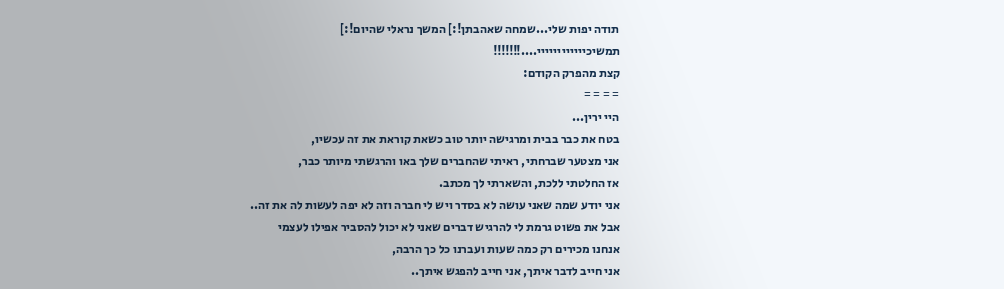תודה יפות שלי...שמחה שאהבתן!:] המשך נראלי שהיום!:]
תמשיכיייייייייייי....!!!!!!!
קצת מהפרק הקודם:
= = = =
היי ירין...
בטח את כבר בבית ומרגישה יותר טוב כשאת קוראת את זה עכשיו,
אני מצטער שברחתי, ראיתי שהחברים שלך באו והרגשתי מיותר כבר,
אז החלטתי ללכת, והשארתי לך מכתב.
אני יודע שמה שאני עושה לא בסדר ויש לי חברה וזה לא יפה לעשות לה את זה..
אבל את פשוט גרמת לי להרגיש דברים שאני לא יכול להסביר אפילו לעצמי
אנחנו מכירים רק כמה שעות ועברנו כל כך הרבה,
אני חייב לדבר איתך, אני חייב להפגש איתך..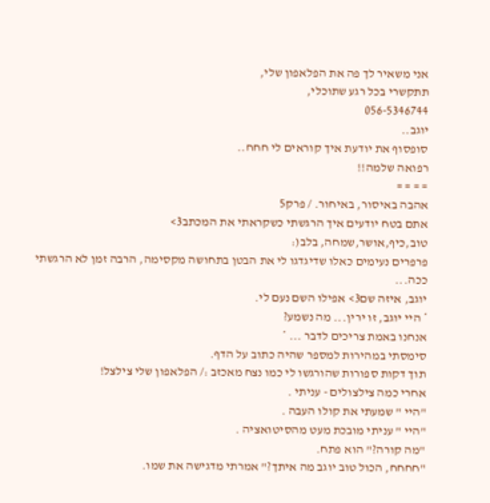אני משאיר לך פה את הפלאפון שלי,
תתקשרי בכל רגע שתוכלי,
056-5346744
יוגב..
סופסוף את יודעת איך קוראים לי חחח..
רפואה שלמה!!
= = = =
אהבה באיסור, באיחור. / פרק5
אתם בטח יודעים איך הרגשתי כשקראתי את המכתב3>
טוב,כיף,אושר,שמחה, בלב(:
פרפרים נעימים כאלו שדיגדגו לי את הבטן בתחושה מקסימה, הרבה זמן לא הרגשתי ככה...
יוגב, איזה שם3> אפילו השם נעם לי.
* היי יוגב, זו ירין... מה נשמע?
אנחנו באמת צריכים לדבר ... *
סימסתי במהירות למספר שהיה כתוב על הדף.
תוך דקות ספורות שהורגשו לי כמו נצח מאכזב :/ הפלאפון שלי צילצל!
אחרי כמה צילצולים - עניתי .
"היי " שמעתי את קולו העבה .
"היי " עניתי מובכת מעט מהסיטואציה .
"מה קורה?" הוא פתח.
"חחחח, הכול טוב יוגב מה איתך?" אמרתי מדגישה את שמו.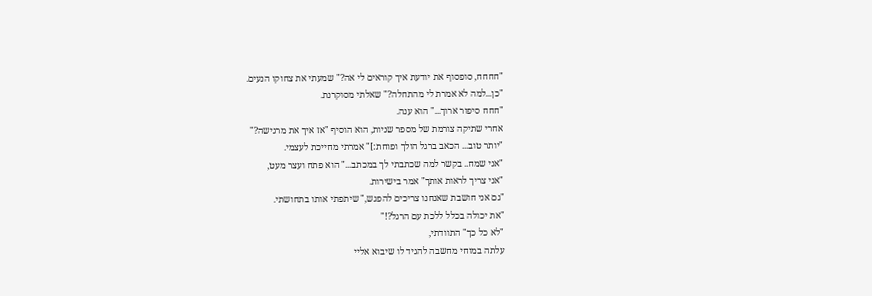"חחחח, סופסוף את יודעת איך קוראים לי אה?" שמעתי את צחוקו הנעים.
"כן...למה לא אמרת לי מהתחלה?" שאלתי מסוקרנת.
"חחח סיפור ארוך..." הוא ענה.
אחרי שתיקה צורמת של מספר שניות, הוא הוסיף "אז איך את מרגישה?"
"יותר טוב... הכאב ברגל הולך ופוחת:]" אמרתי מחייכת לעצמי.
"אני שמח.. בקשר למה שכתבתי לך במכתב..." הוא פתח ועצר מעט,
"אני צריך לראות אותך" אמר בישירות.
"גם אני חושבת שאנחנו צריכים להפגש," שיתפתי אותו בתחושתי.
"את יכולה בכלל ללכת עם הרגל?!"
"לא כל כך" התוודתי,
עלתה במוחי מחשבה להגיד לו שיבוא אליי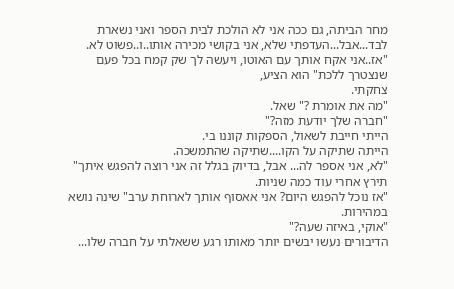מחר הביתה, גם ככה אני לא הולכת לבית הספר ואני נשארת לבד...אבל...העדפתי שלא, אני בקושי מכירה אותו..ו..פשוט לא.
"אז..אני אקח אותך עם האוטו, ויעשה לך שק קמח בכל פעם שנצטרך ללכת" הוא הציע,
צחקתי.
"מה את אומרת ?" שאל.
"חברה שלך יודעת מזה?"
הייתי חייבת לשאול, הספקות קוננו בי.
הייתה שתיקה על הקו....שתיקה שהתמשכה.
"לא, אני אספר לה... אבל, בדיוק בגלל זה אני רוצה להפגש איתך" תירץ אחרי עוד כמה שניות.
"אז נוכל להפגש היום? אני אאסוף אותך לארוחת ערב" שינה נושא במהירות.
"אוקי, באיזה שעה?"
הדיבורים נעשו יבשים יותר מאותו רגע ששאלתי על חברה שלו...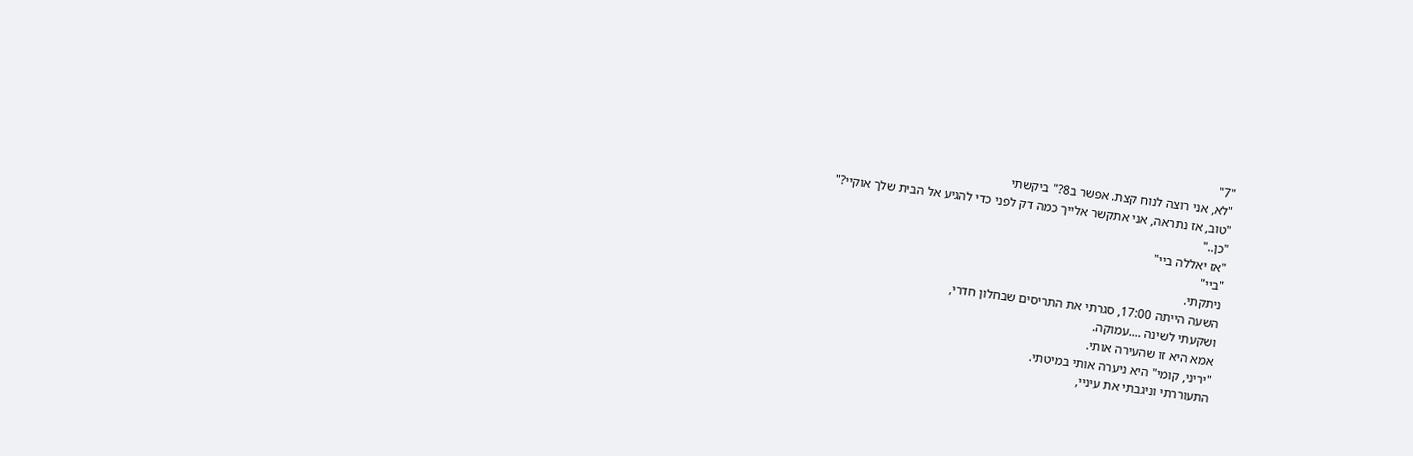"7"
"לא, אני רוצה לנוח קצת. אפשר ב8?" ביקשתי
"טוב, אז נתראה, אני אתקשר אלייך כמה דק לפני כדי להגיע אל הבית שלך אוקיי?"
"כן.."
"אז יאללה ביי"
"ביי"
ניתקתי.
השעה הייתה 17:00, סגרתי את התריסים שבחלון חדרי,
ושקעתי לשינה ....עמוקה.
אמא היא זו שהעירה אותי.
"יריני, קומי" היא ניערה אותי במיטתי.
התעוררתי וניגבתי את עיניי,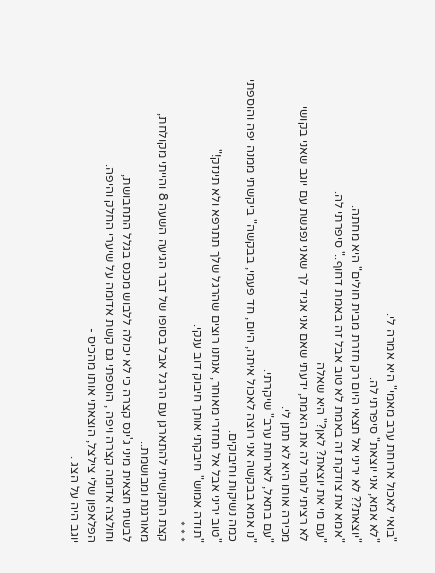"בואי לאכול ארוחת ערב מאמי" היא אמרה לי.
"לא אמא, אני יוצאת" סיפרתי לה.
"יוצאת?? לא יריני אל תצאי היום רק חזרת מבית חולים" היא מחתה.
"אמא את צודקת זה באמת לא טוב אבל זה באמת דחוף.." סיפרתי לה.
"עם מי את יוצאת? לאן?" היא שאלה
לא רציתי לומר לה את האמת, ידעתי שאם אני אגיד לך שאני נפגשת עם יוגב שאני בקושי מכירה אותו היא לא תתן לי.
"עם בתאל, לארוחת ערב" שיקרתי.
"נו אמא בבקשה אני רוצה לאכול איתה, היום, חד פעמי, בבקשה" ביקשתי ממנה יפה והוספתי כמה נשיקות וחיבוקים.
"טוב יריני אבל אל תחזרי מאוחר, אנחנו רוצים שהרגל שלך תתרפא ולא תינזק!"
"תודה אמוש" חיבקתי אותך חיבוק דוב ענקי.
* * *
קצת התקשיתי להתארגן עם הרגל אבל בסופו של דבר הגיעה השעה 8 והייתי מקולחת, מאורגנת ומבושמת..
לבשתי חצאית מיני ג'ינס קצרה כי לא יכולה ללבוש מכנס בגלל התחבושת,
וחולצה אדומה קצרה ויפה , הוספתי גם קשת אדומה על שיערי החלק והיפה.
הפלאפון שלי צילצל, הוצאתי אותו מהכיס -
יוגב היה על הצג .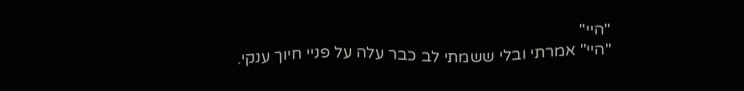"היי"
"היי" אמרתי ובלי ששמתי לב כבר עלה על פניי חיוך ענקי.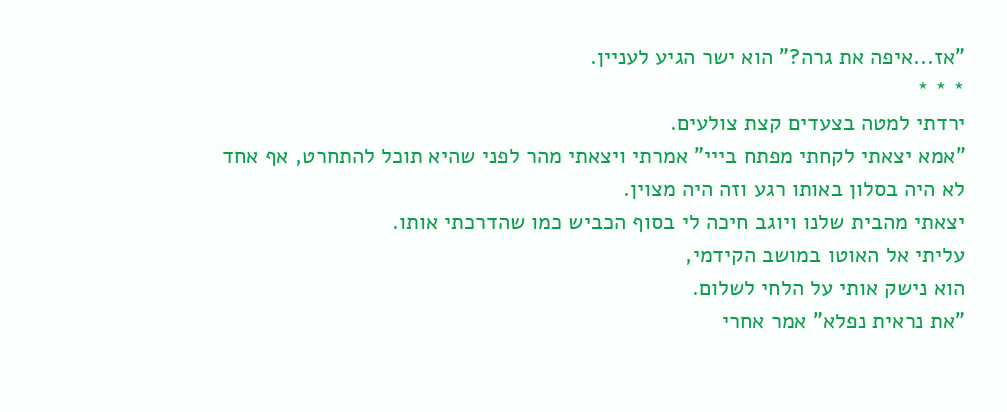"אז...איפה את גרה?" הוא ישר הגיע לעניין.
* * *
ירדתי למטה בצעדים קצת צולעים.
"אמא יצאתי לקחתי מפתח בייי" אמרתי ויצאתי מהר לפני שהיא תוכל להתחרט, אף אחד לא היה בסלון באותו רגע וזה היה מצוין.
יצאתי מהבית שלנו ויוגב חיכה לי בסוף הכביש כמו שהדרכתי אותו.
עליתי אל האוטו במושב הקידמי,
הוא נישק אותי על הלחי לשלום.
"את נראית נפלא" אמר אחרי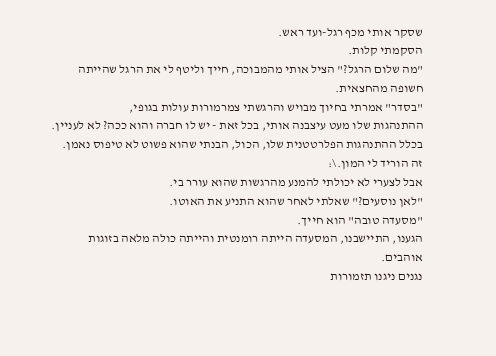שסקר אותי מכף רגל-ועד ראש.
הסקמתי קלות.
"מה שלום הרגל?" הציל אותי מהמבוכה, חייך וליטף לי את הרגל שהייתה חשופה מהחצאית.
"בסדר" אמרתי בחיוך מבויש והרגשתי צמרמורות עולות בגופי,
ההתנהגות שלו מעט עיצבנה אותי, בכל זאת - יש לו חברה והוא ככה? לא לעניין. בכלל ההתנהגות הפלרטטנית שלו, הכול, הבנתי שהוא פשוט לא טיפוס נאמן. זה הוריד לי המון.\:
אבל לצערי לא יכולתי להמנע מהרגשות שהוא עורר בי.
"לאן נוסעים?" שאלתי לאחר שהוא התניע את האוטו.
"מסעדה טובה" הוא חייך.
הגענו, התיישבנו, המסעדה הייתה רומנטית והייתה כולה מלאה בזוגות אוהבים.
נגנים ניגנו תזמורות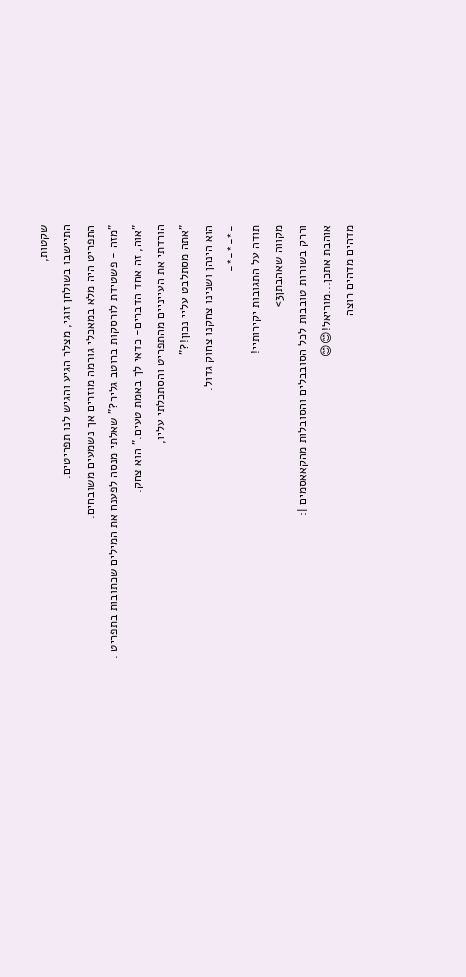שקטות,
התיישבו בשולחן זוגי, מצלר הגיע והגיש לנו תפריטים.
התפריט היה מלא במאכלי גורמה מוזרים אך נשמעים משובחים.
"מזה - פשטידת לורסקות ברוטב גליר?" שאלתי מנסה לפענח את המילים שכתובות בתפריט .
"אוה, זה אחד הדברים- כדאי לך באמת טעים." הוא צחק.
הורדתי את העייניים מהתפריט והסתכלתי עליו,
"אתה מסתלבט עליי נכון!?"
הוא הינהן ושנינו צחקנו צחוק גדול.
-*-*-*-
תודה על התגובות יקירותיי!
מקווה שאהבתן3>
וררק בשורות טובבות לכל הסובבלים והסובלות מהקאאסמים |:
אוהבת אתכן...מוריאל!😊😊
מדהים מדהים רוצה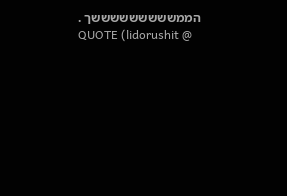הממשששששששששך .
QUOTE (lidorushit @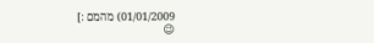01/01/2009) מהמם :]
😉